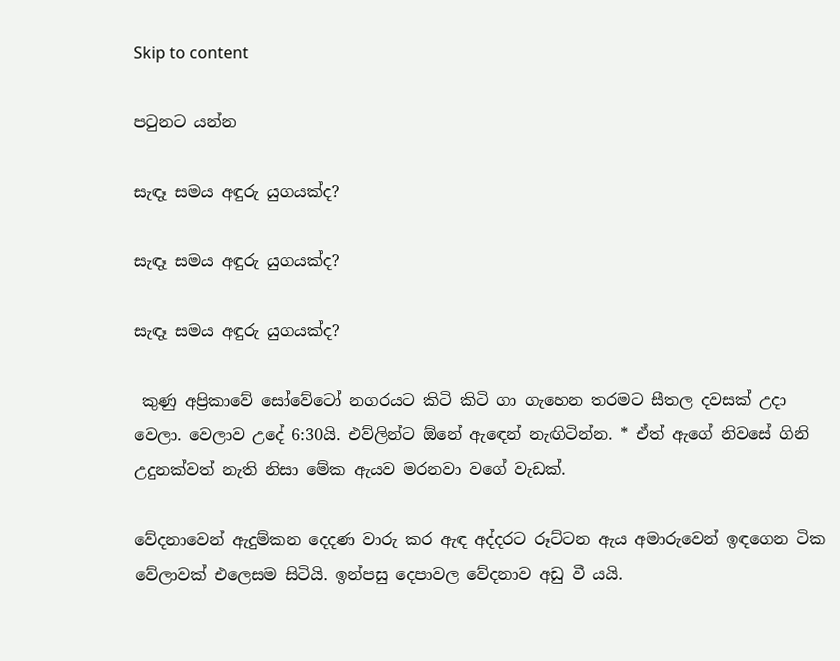Skip to content

පටුනට යන්න

සැඳෑ සමය අඳුරු යුගයක්ද?

සැඳෑ සමය අඳුරු යුගයක්ද?

සැඳෑ සමය අඳුරු යුගයක්ද?

 කුණු අප්‍රිකාවේ සෝවේටෝ නගරයට කිටි කිටි ගා ගැහෙන තරමට සීතල දවසක් උදා වෙලා. වෙලාව උදේ 6:30යි. එව්ලින්ට ඕනේ ඇඳෙන් නැඟිටින්න. * ඒත් ඇගේ නිවසේ ගිනි උදුනක්වත් නැති නිසා මේක ඇයව මරනවා වගේ වැඩක්.

වේදනාවෙන් ඇදුම්කන දෙදණ වාරු කර ඇඳ අද්දරට රූට්ටන ඇය අමාරුවෙන් ඉඳගෙන ටික වේලාවක් එලෙසම සිටියි. ඉන්පසු දෙපාවල වේදනාව අඩු වී යයි.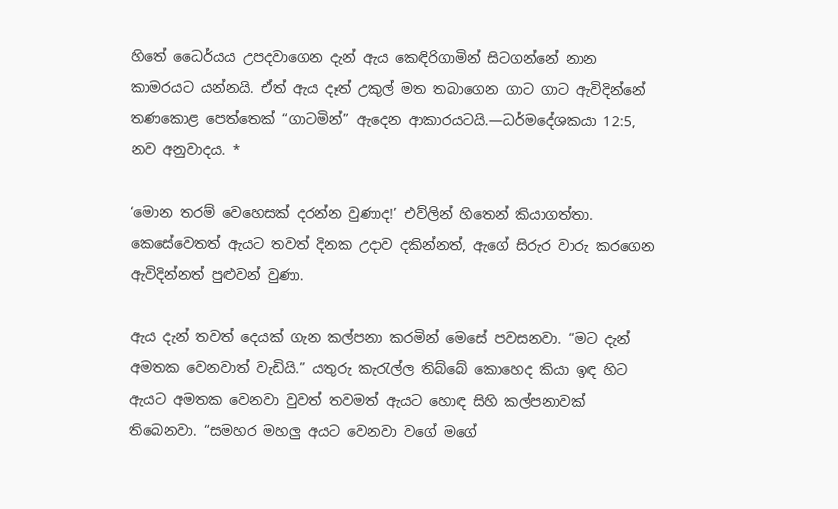හිතේ ධෛර්යය උපදවාගෙන දැන් ඇය කෙඳිරිගාමින් සිටගන්නේ නාන කාමරයට යන්නයි. ඒත් ඇය දෑත් උකුල් මත තබාගෙන ගාට ගාට ඇවිදින්නේ තණකොළ පෙත්තෙක් “ගාටමින්” ඇදෙන ආකාරයටයි.—ධර්මදේශකයා 12:5, නව අනුවාදය. *

‘මොන තරම් වෙහෙසක් දරන්න වුණාද!’ එව්ලින් හිතෙන් කියාගත්තා. කෙසේවෙතත් ඇයට තවත් දිනක උදාව දකින්නත්, ඇගේ සිරුර වාරු කරගෙන ඇවිදින්නත් පුළුවන් වුණා.

ඇය දැන් තවත් දෙයක් ගැන කල්පනා කරමින් මෙසේ පවසනවා. “මට දැන් අමතක වෙනවාත් වැඩියි.” යතුරු කැරැල්ල තිබ්බේ කොහෙද කියා ඉඳ හිට ඇයට අමතක වෙනවා වුවත් තවමත් ඇයට හොඳ සිහි කල්පනාවක් තිබෙනවා. “සමහර මහලු අයට වෙනවා වගේ මගේ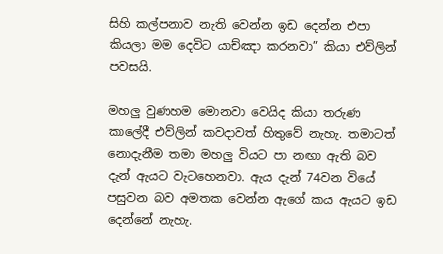සිහි කල්පනාව නැති වෙන්න ඉඩ දෙන්න එපා කියලා මම දෙවිට යාච්ඤා කරනවා” කියා එව්ලින් පවසයි.

මහලු වුණහම මොනවා වෙයිද කියා තරුණ කාලේදී එව්ලින් කවදාවත් හිතුවේ නැහැ. තමාටත් නොදැනීම තමා මහලු වියට පා නඟා ඇති බව දැන් ඇයට වැටහෙනවා. ඇය දැන් 74වන වියේ පසුවන බව අමතක වෙන්න ඇගේ කය ඇයට ඉඩ දෙන්නේ නැහැ.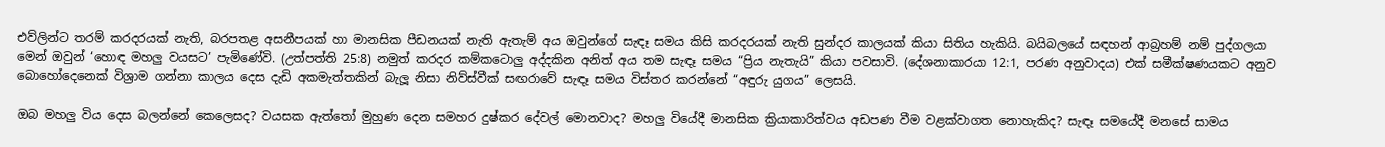එව්ලින්ට තරම් කරදරයක් නැති, බරපතළ අසනීපයක් හා මානසික පීඩනයක් නැති ඇතැම් අය ඔවුන්ගේ සැඳෑ සමය කිසි කරදරයක් නැති සුන්දර කාලයක් කියා සිතිය හැකියි. බයිබලයේ සඳහන් ආබ්‍රහම් නම් පුද්ගලයා මෙන් ඔවුන් ‘හොඳ මහලු වයසට’ පැමිණේවි. (උත්පත්ති 25:8) නමුත් කරදර කම්කටොලු අද්දකින අනිත් අය තම සැඳෑ සමය “ප්‍රිය නැතැයි” කියා පවසාවි. (දේශනාකාරයා 12:1, පරණ අනුවාදය) එක් සමීක්ෂණයකට අනුව බොහෝදෙනෙක් විශ්‍රාම ගන්නා කාලය දෙස දැඩි අකමැත්තකින් බැලූ නිසා නිව්ස්වීක් සඟරාවේ සැඳෑ සමය විස්තර කරන්නේ “අඳුරු යුගය” ලෙසයි.

ඔබ මහලු විය දෙස බලන්නේ කෙලෙසද? වයසක ඇත්තෝ මුහුණ දෙන සමහර දුෂ්කර දේවල් මොනවාද? මහලු වියේදී මානසික ක්‍රියාකාරිත්වය අඩපණ වීම වළක්වාගත නොහැකිද? සැඳෑ සමයේදී මනසේ සාමය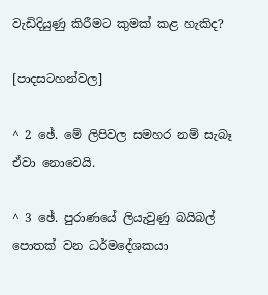වැඩිදියුණු කිරීමට කුමක් කළ හැකිද?

[පාදසටහන්වල]

^ 2 ඡේ. මේ ලිපිවල සමහර නම් සැබෑ ඒවා නොවෙයි.

^ 3 ඡේ. පුරාණයේ ලියැවුණු බයිබල් පොතක් වන ධර්මදේශකයා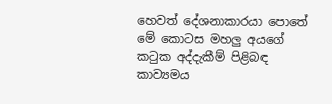හෙවත් දේශනාකාරයා පොතේ මේ කොටස මහලු අයගේ කටුක අද්දැකීම් පිළිබඳ කාව්‍යමය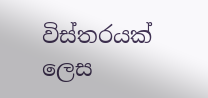විස්තරයක් ලෙස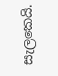සැලකෙයි.